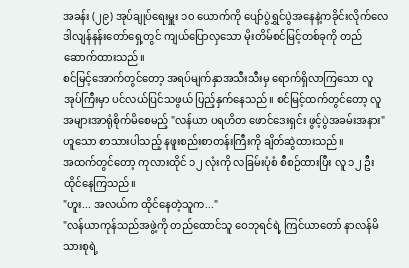အခန်း (၂၉) အုပ်ချုပ်ရေးမှူး ၁၀ ယောက်ကို ပျော်ပွဲရွှင်ပွဲအနေနဲ့ကခိုင်းလိုက်လေ
ဒါလျန်နန်းတော်ရှေ့တွင် ကျယ်ပြောလှသော မိုးတိမ်စင်မြင့်တစ်ခုကို တည်ဆောက်ထားသည်။
စင်မြင့်အောက်တွင်တော့ အရပ်မျက်နှာအသီးသီးမှ ရောက်ရှိလာကြသော လူအုပ်ကြီးမှာ ပင်လယ်ပြင်သဖွယ် ပြည့်နှက်နေသည်။ စင်မြင့်ထက်တွင်တော့ လူအများအာရုံစိုက်မိစေမည့် "လန်ယာ ပရဟိတ ဖောင်ဒေးရှင်း ဖွင့်ပွဲအခမ်းအနား" ဟူသော စာသားပါသည့် နဖူးစည်းစာတန်းကြီးကို ချိတ်ဆွဲထားသည်။
အထက်တွင်တော့ ကုလားထိုင် ၁၂ လုံးကို လခြမ်းပုံစံ စီစဉ်ထားပြီး လူ ၁၂ ဦး ထိုင်နေကြသည်။
"ဟူး... အလယ်က ထိုင်နေတဲ့သူက..."
"လန်ယာကုန်သည်အဖွဲ့ကို တည်ထောင်သူ ဝေဘုရင်ရဲ့ ကြင်ယာတော် နာလန်မိသားစုရဲ့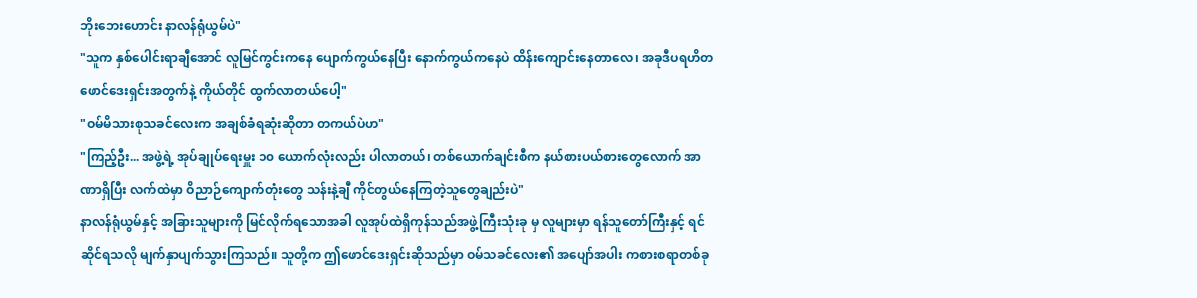ဘိုးဘေးဟောင်း နာလန်ရုံယွမ်ပဲ"
"သူက နှစ်ပေါင်းရာချီအောင် လူမြင်ကွင်းကနေ ပျောက်ကွယ်နေပြီး နောက်ကွယ်ကနေပဲ ထိန်းကျောင်းနေတာလေ၊ အခုဒီပရဟိတ ဖောင်ဒေးရှင်းအတွက်နဲ့ ကိုယ်တိုင် ထွက်လာတယ်ပေါ့"
"ဝမ်မိသားစုသခင်လေးက အချစ်ခံရဆုံးဆိုတာ တကယ်ပဲဟ"
"ကြည့်ဦး... အဖွဲ့ရဲ့ အုပ်ချုပ်ရေးမှူး ၁၀ ယောက်လုံးလည်း ပါလာတယ်၊ တစ်ယောက်ချင်းစီက နယ်စားပယ်စားတွေလောက် အာဏာရှိပြီး လက်ထဲမှာ ဝိညာဉ်ကျောက်တုံးတွေ သန်းနဲ့ချီ ကိုင်တွယ်နေကြတဲ့သူတွေချည်းပဲ"
နာလန်ရုံယွမ်နှင့် အခြားသူများကို မြင်လိုက်ရသောအခါ လူအုပ်ထဲရှိကုန်သည်အဖွဲ့ကြီးသုံးခု မှ လူများမှာ ရန်သူတော်ကြီးနှင့် ရင်ဆိုင်ရသလို မျက်နှာပျက်သွားကြသည်။ သူတို့က ဤဖောင်ဒေးရှင်းဆိုသည်မှာ ဝမ်သခင်လေး၏ အပျော်အပါး ကစားစရာတစ်ခု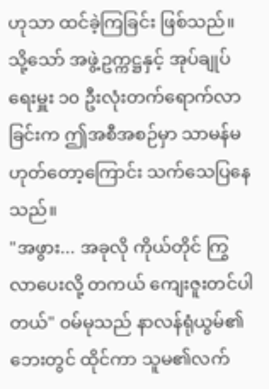ဟုသာ ထင်ခဲ့ကြခြင်း ဖြစ်သည်။ သို့သော် အဖွဲ့ဥက္ကဋ္ဌနှင့် အုပ်ချုပ်ရေးမှူး ၁၀ ဦးလုံးတက်ရောက်လာခြင်းက ဤအစီအစဉ်မှာ သာမန်မဟုတ်တော့ကြောင်း သက်သေပြနေသည်။
"အဖွား... အခုလို ကိုယ်တိုင် ကြွလာပေးလို့ တကယ် ကျေးဇူးတင်ပါတယ်" ဝမ်မုသည် နာလန်ရုံယွမ်၏ ဘေးတွင် ထိုင်ကာ သူမ၏လက်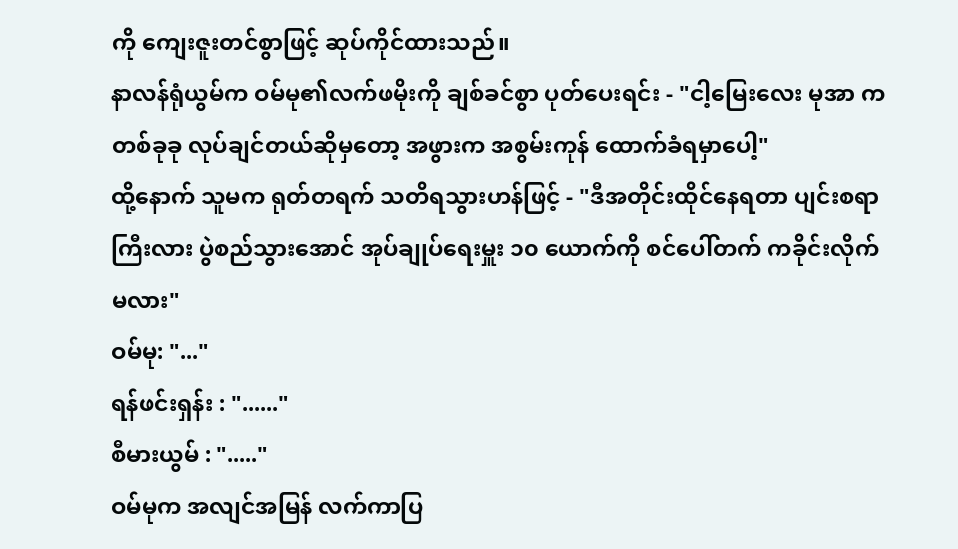ကို ကျေးဇူးတင်စွာဖြင့် ဆုပ်ကိုင်ထားသည်။
နာလန်ရုံယွမ်က ဝမ်မု၏လက်ဖမိုးကို ချစ်ခင်စွာ ပုတ်ပေးရင်း - "ငါ့မြေးလေး မုအာ က တစ်ခုခု လုပ်ချင်တယ်ဆိုမှတော့ အဖွားက အစွမ်းကုန် ထောက်ခံရမှာပေါ့"
ထို့နောက် သူမက ရုတ်တရက် သတိရသွားဟန်ဖြင့် - "ဒီအတိုင်းထိုင်နေရတာ ပျင်းစရာကြီးလား ပွဲစည်သွားအောင် အုပ်ချုပ်ရေးမှူး ၁၀ ယောက်ကို စင်ပေါ်တက် ကခိုင်းလိုက်မလား"
ဝမ်မု: "..."
ရန်ဖင်းရှန်း : "......"
စီမားယွမ် : "....."
ဝမ်မုက အလျင်အမြန် လက်ကာပြ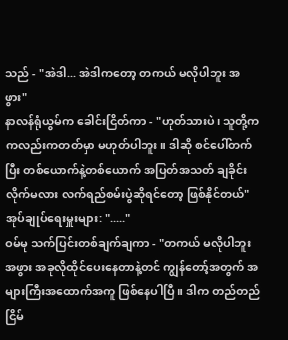သည် - "အဲဒါ... အဲဒါကတော့ တကယ် မလိုပါဘူး အဖွား"
နာလန်ရုံယွမ်က ခေါင်းငြိတ်ကာ - "ဟုတ်သားပဲ၊ သူတို့က ကလည်းကတတ်မှာ မဟုတ်ပါဘူး။ ဒါဆို စင်ပေါ်တက်ပြီး တစ်ယောက်နဲ့တစ်ယောက် အပြတ်အသတ် ချခိုင်းလိုက်မလား လက်ရည်စမ်းပွဲဆိုရင်တော့ ဖြစ်နိုင်တယ်"
အုပ်ချုပ်ရေးမှူးများ: "....."
ဝမ်မု သက်ပြင်းတစ်ချက်ချကာ - "တကယ် မလိုပါဘူး အဖွား အခုလိုထိုင်ပေးနေတာနဲ့တင် ကျွန်တော့်အတွက် အများကြီးအထောက်အကူ ဖြစ်နေပါပြီ။ ဒါက တည်တည်ငြိမ်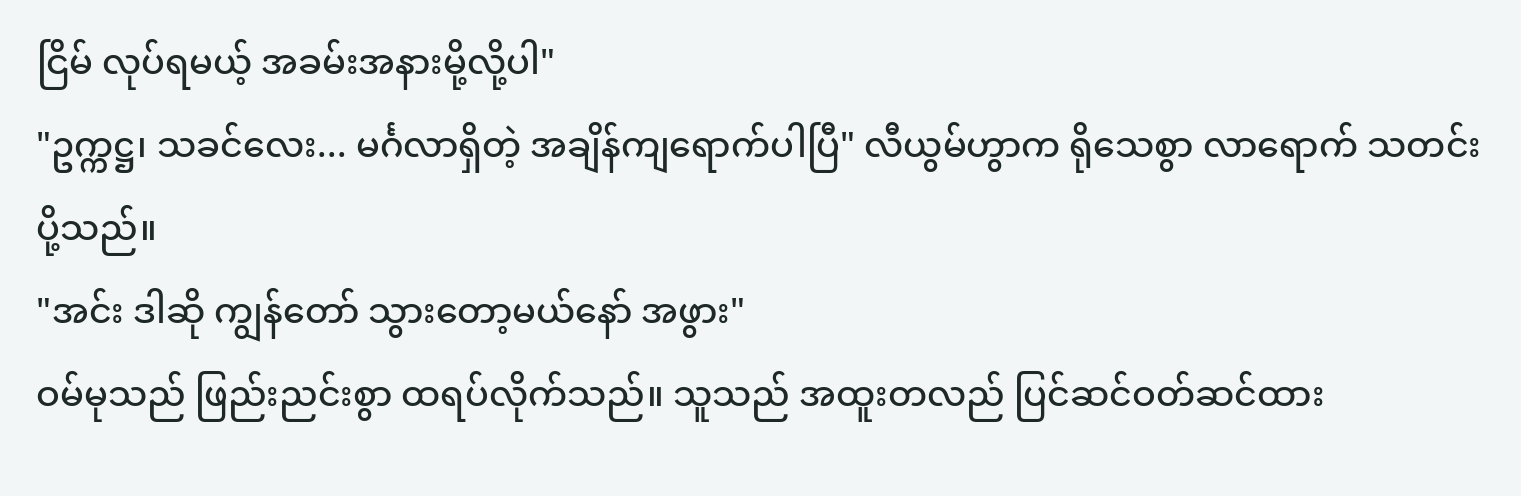ငြိမ် လုပ်ရမယ့် အခမ်းအနားမို့လို့ပါ"
"ဥက္ကဋ္ဌ၊ သခင်လေး... မင်္ဂလာရှိတဲ့ အချိန်ကျရောက်ပါပြီ" လီယွမ်ဟွာက ရိုသေစွာ လာရောက် သတင်းပို့သည်။
"အင်း ဒါဆို ကျွန်တော် သွားတော့မယ်နော် အဖွား"
ဝမ်မုသည် ဖြည်းညင်းစွာ ထရပ်လိုက်သည်။ သူသည် အထူးတလည် ပြင်ဆင်ဝတ်ဆင်ထား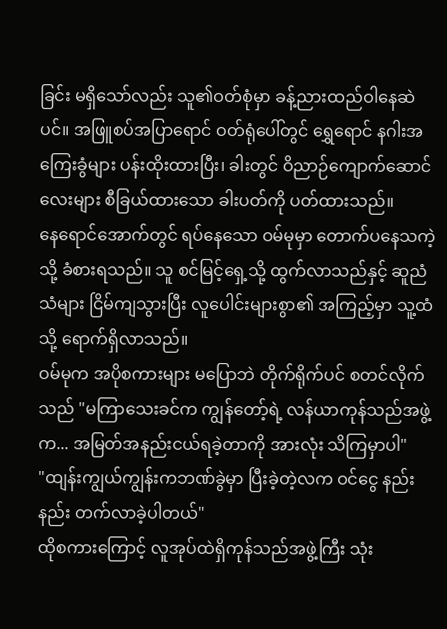ခြင်း မရှိသော်လည်း သူ၏ဝတ်စုံမှာ ခန့်ညားထည်ဝါနေဆဲပင်။ အဖြူစပ်အပြာရောင် ဝတ်ရုံပေါ်တွင် ရွှေရောင် နဂါးအကြေးခွံများ ပန်းထိုးထားပြီး၊ ခါးတွင် ဝိညာဉ်ကျောက်ဆောင်လေးများ စီခြယ်ထားသော ခါးပတ်ကို ပတ်ထားသည်။
နေရောင်အောက်တွင် ရပ်နေသော ဝမ်မုမှာ တောက်ပနေသကဲ့သို့ ခံစားရသည်။ သူ စင်မြင့်ရှေ့သို့ ထွက်လာသည်နှင့် ဆူညံသံများ ငြိမ်ကျသွားပြီး လူပေါင်းများစွာ၏ အကြည့်မှာ သူ့ထံသို့ ရောက်ရှိလာသည်။
ဝမ်မုက အပိုစကားများ မပြောဘဲ တိုက်ရိုက်ပင် စတင်လိုက်သည် "မကြာသေးခင်က ကျွန်တော့်ရဲ့ လန်ယာကုန်သည်အဖွဲ့က... အမြတ်အနည်းငယ်ရခဲ့တာကို အားလုံး သိကြမှာပါ"
"ထျန်းကျွယ်ကျွန်းကဘဏ်ခွဲမှာ ပြီးခဲ့တဲ့လက ဝင်ငွေ နည်းနည်း တက်လာခဲ့ပါတယ်"
ထိုစကားကြောင့် လူအုပ်ထဲရှိကုန်သည်အဖွဲ့ကြီး သုံး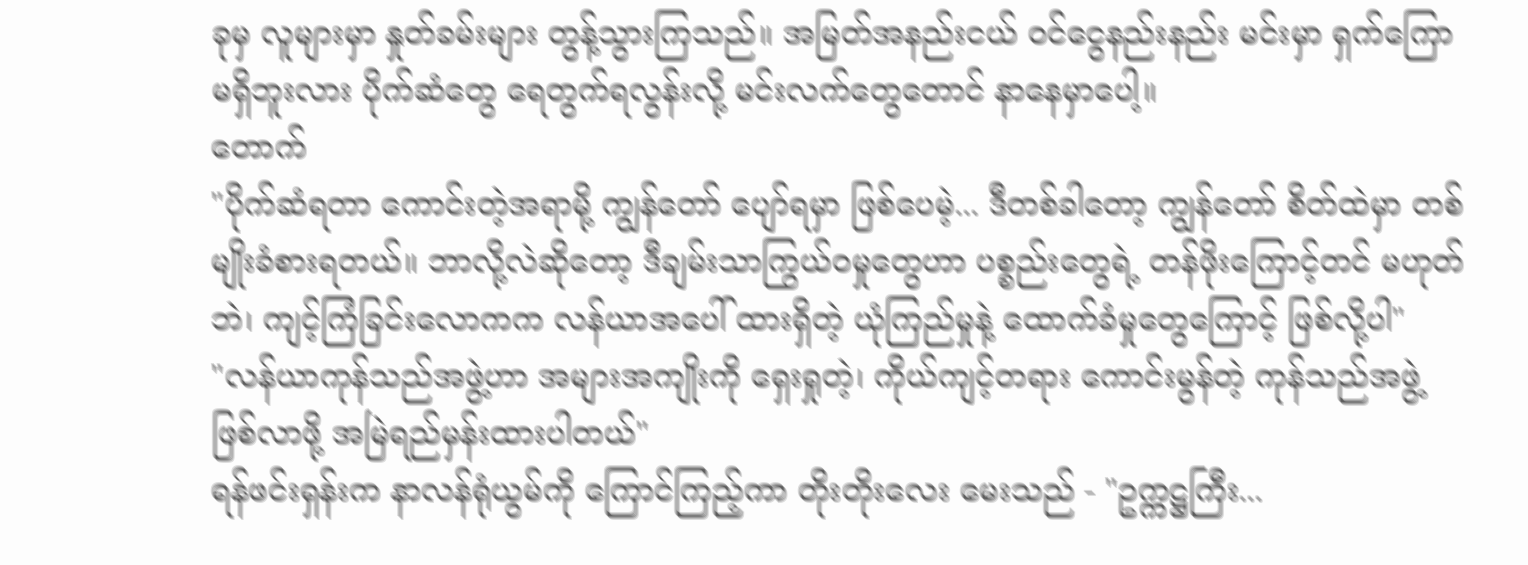ခုမှ လူများမှာ နှုတ်ခမ်းများ တွန့်သွားကြသည်။ အမြတ်အနည်းငယ် ဝင်ငွေနည်းနည်း မင်းမှာ ရှက်ကြောမရှိဘူးလား ပိုက်ဆံတွေ ရေတွက်ရလွန်းလို့ မင်းလက်တွေတောင် နာနေမှာပေါ့။
တောက်
"ပိုက်ဆံရတာ ကောင်းတဲ့အရာမို့ ကျွန်တော် ပျော်ရမှာ ဖြစ်ပေမဲ့... ဒီတစ်ခါတော့ ကျွန်တော် စိတ်ထဲမှာ တစ်မျိုးခံစားရတယ်။ ဘာလို့လဲဆိုတော့ ဒီချမ်းသာကြွယ်ဝမှုတွေဟာ ပစ္စည်းတွေရဲ့ တန်ဖိုးကြောင့်တင် မဟုတ်ဘဲ၊ ကျင့်ကြံခြင်းလောကက လန်ယာအပေါ် ထားရှိတဲ့ ယုံကြည်မှုနဲ့ ထောက်ခံမှုတွေကြောင့် ဖြစ်လို့ပါ"
"လန်ယာကုန်သည်အဖွဲ့ဟာ အများအကျိုးကို ရှေးရှုတဲ့၊ ကိုယ်ကျင့်တရား ကောင်းမွန်တဲ့ ကုန်သည်အဖွဲ့ ဖြစ်လာဖို့ အမြဲရည်မှန်းထားပါတယ်"
ရန်ဖင်းရှန်းက နာလန်ရုံယွမ်ကို ကြောင်ကြည့်ကာ တိုးတိုးလေး မေးသည် - "ဥက္ကဋ္ဌကြီး...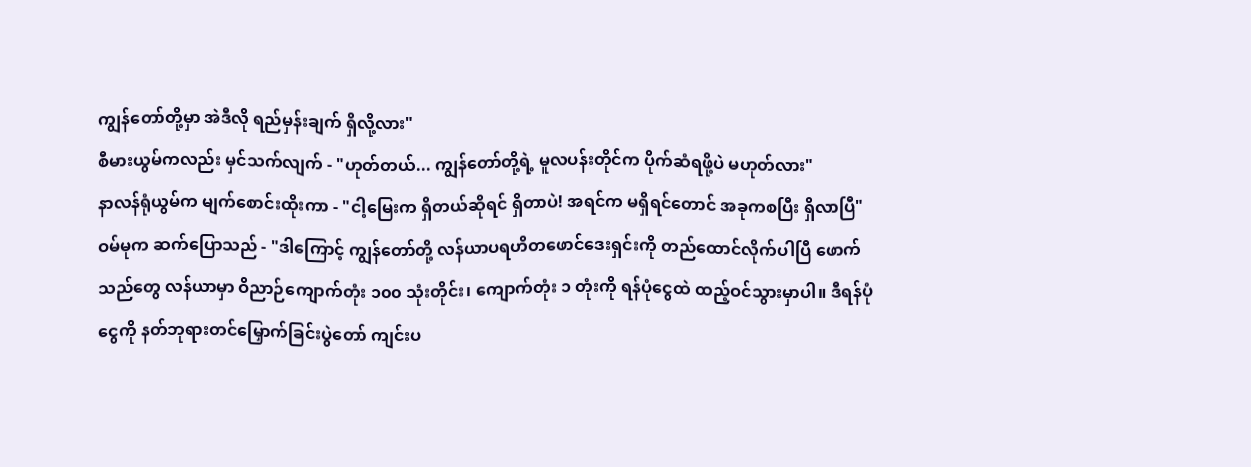ကျွန်တော်တို့မှာ အဲဒီလို ရည်မှန်းချက် ရှိလို့လား"
စီမားယွမ်ကလည်း မှင်သက်လျက် - "ဟုတ်တယ်... ကျွန်တော်တို့ရဲ့ မူလပန်းတိုင်က ပိုက်ဆံရဖို့ပဲ မဟုတ်လား"
နာလန်ရုံယွမ်က မျက်စောင်းထိုးကာ - "ငါ့မြေးက ရှိတယ်ဆိုရင် ရှိတာပဲ! အရင်က မရှိရင်တောင် အခုကစပြီး ရှိလာပြီ"
ဝမ်မုက ဆက်ပြောသည် - "ဒါကြောင့် ကျွန်တော်တို့ လန်ယာပရဟိတဖောင်ဒေးရှင်းကို တည်ထောင်လိုက်ပါပြီ ဖောက်သည်တွေ လန်ယာမှာ ဝိညာဉ်ကျောက်တုံး ၁၀၀ သုံးတိုင်း၊ ကျောက်တုံး ၁ တုံးကို ရန်ပုံငွေထဲ ထည့်ဝင်သွားမှာပါ။ ဒီရန်ပုံငွေကို နတ်ဘုရားတင်မြှောက်ခြင်းပွဲတော် ကျင်းပ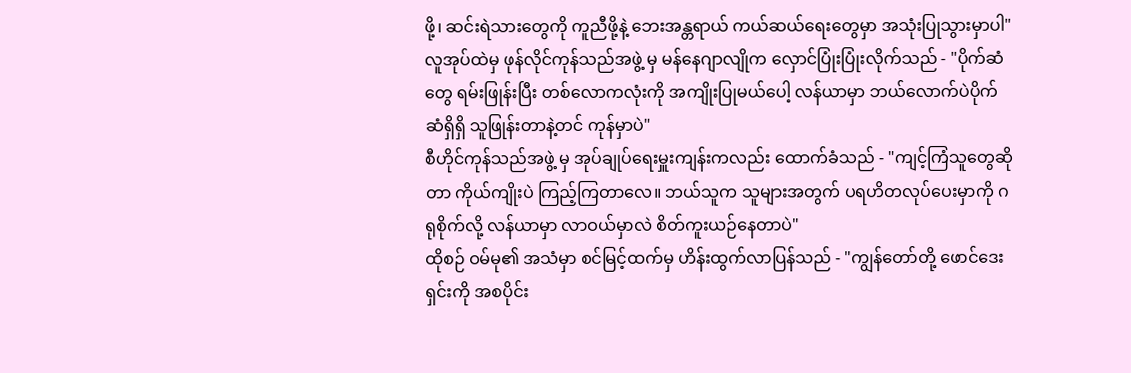ဖို့၊ ဆင်းရဲသားတွေကို ကူညီဖို့နဲ့ ဘေးအန္တရာယ် ကယ်ဆယ်ရေးတွေမှာ အသုံးပြုသွားမှာပါ"
လူအုပ်ထဲမှ ဖုန်လိုင်ကုန်သည်အဖွဲ့ မှ မန်နေဂျာလျိုက လှောင်ပြုံးပြုံးလိုက်သည် - "ပိုက်ဆံတွေ ရမ်းဖြုန်းပြီး တစ်လောကလုံးကို အကျိုးပြုမယ်ပေါ့ လန်ယာမှာ ဘယ်လောက်ပဲပိုက်ဆံရှိရှိ သူဖြုန်းတာနဲ့တင် ကုန်မှာပဲ"
စီဟိုင်ကုန်သည်အဖွဲ့ မှ အုပ်ချုပ်ရေးမှူးကျန်းကလည်း ထောက်ခံသည် - "ကျင့်ကြံသူတွေဆိုတာ ကိုယ်ကျိုးပဲ ကြည့်ကြတာလေ။ ဘယ်သူက သူများအတွက် ပရဟိတလုပ်ပေးမှာကို ဂရုစိုက်လို့ လန်ယာမှာ လာဝယ်မှာလဲ စိတ်ကူးယဉ်နေတာပဲ"
ထိုစဉ် ဝမ်မု၏ အသံမှာ စင်မြင့်ထက်မှ ဟိန်းထွက်လာပြန်သည် - "ကျွန်တော်တို့ ဖောင်ဒေးရှင်းကို အစပိုင်း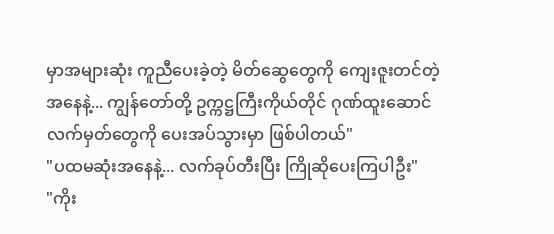မှာအများဆုံး ကူညီပေးခဲ့တဲ့ မိတ်ဆွေတွေကို ကျေးဇူးတင်တဲ့အနေနဲ့... ကျွန်တော်တို့ ဥက္ကဋ္ဌကြီးကိုယ်တိုင် ဂုဏ်ထူးဆောင် လက်မှတ်တွေကို ပေးအပ်သွားမှာ ဖြစ်ပါတယ်"
"ပထမဆုံးအနေနဲ့... လက်ခုပ်တီးပြီး ကြိုဆိုပေးကြပါဦး"
"ကိုး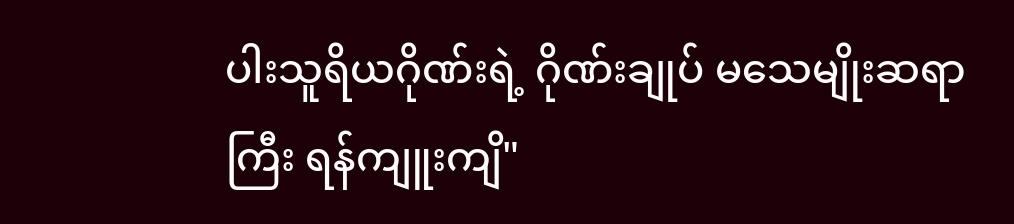ပါးသူရိယဂိုဏ်းရဲ့ ဂိုဏ်းချုပ် မသေမျိုးဆရာကြီး ရန်ကျူးကျိ"